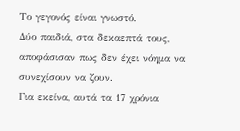Το γεγονός είναι γνωστό.
Δύο παιδιά, στα δεκαεπτά τους, αποφάσισαν πως δεν έχει νόημα να συνεχίσουν να ζουν.
Για εκείνα, αυτά τα 17 χρόνια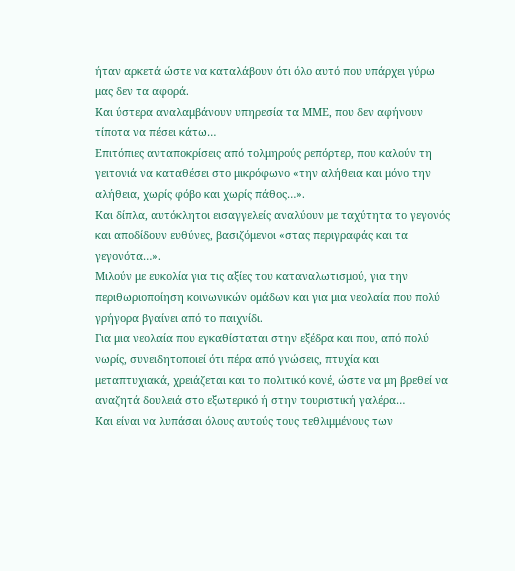ήταν αρκετά ώστε να καταλάβουν ότι όλο αυτό που υπάρχει γύρω μας δεν τα αφορά.
Και ύστερα αναλαμβάνουν υπηρεσία τα ΜΜΕ, που δεν αφήνουν τίποτα να πέσει κάτω…
Επιτόπιες ανταποκρίσεις από τολμηρούς ρεπόρτερ, που καλούν τη γειτονιά να καταθέσει στο μικρόφωνο «την αλήθεια και μόνο την αλήθεια, χωρίς φόβο και χωρίς πάθος…».
Και δίπλα, αυτόκλητοι εισαγγελείς αναλύουν με ταχύτητα το γεγονός και αποδίδουν ευθύνες, βασιζόμενοι «στας περιγραφάς και τα γεγονότα…».
Μιλούν με ευκολία για τις αξίες του καταναλωτισμού, για την περιθωριοποίηση κοινωνικών ομάδων και για μια νεολαία που πολύ γρήγορα βγαίνει από το παιχνίδι.
Για μια νεολαία που εγκαθίσταται στην εξέδρα και που, από πολύ νωρίς, συνειδητοποιεί ότι πέρα από γνώσεις, πτυχία και μεταπτυχιακά, χρειάζεται και το πολιτικό κονέ, ώστε να μη βρεθεί να αναζητά δουλειά στο εξωτερικό ή στην τουριστική γαλέρα…
Και είναι να λυπάσαι όλους αυτούς τους τεθλιμμένους των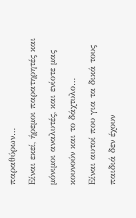παραθύρων…
Είναι εκεί, ήρεμοι παρατηρητές και μόνιμοι αναλυτές, και ενίοτε μας κουνούν και το δάχτυλο…
Είναι αυτοί που για τα δικά τους παιδιά δεν έχουν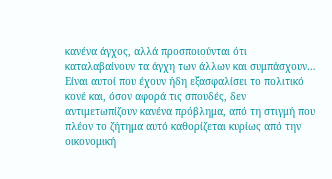κανένα άγχος, αλλά προσποιούνται ότι καταλαβαίνουν τα άγχη των άλλων και συμπάσχουν…
Είναι αυτοί που έχουν ήδη εξασφαλίσει το πολιτικό κονέ και, όσον αφορά τις σπουδές, δεν αντιμετωπίζουν κανένα πρόβλημα, από τη στιγμή που πλέον το ζήτημα αυτό καθορίζεται κυρίως από την οικονομική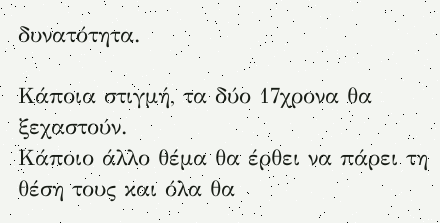δυνατότητα.

Κάποια στιγμή, τα δύο 17χρονα θα ξεχαστούν.
Κάποιο άλλο θέμα θα έρθει να πάρει τη θέση τους και όλα θα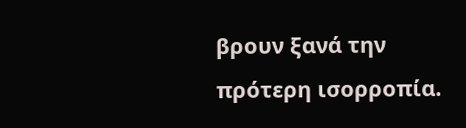βρουν ξανά την πρότερη ισορροπία.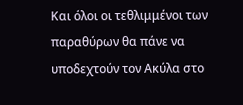Και όλοι οι τεθλιμμένοι των παραθύρων θα πάνε να υποδεχτούν τον Ακύλα στο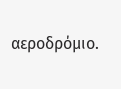αεροδρόμιο.